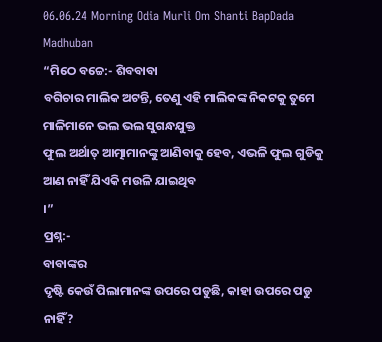06.06.24 Morning Odia Murli Om Shanti BapDada Madhuban
“ମିଠେ ବଚ୍ଚେ:- ଶିବବାବା
ବଗିଚାର ମାଲିକ ଅଟନ୍ତି, ତେଣୁ ଏହି ମାଲିକଙ୍କ ନିକଟକୁ ତୁମେ ମାଳିମାନେ ଭଲ ଭଲ ସୁଗନ୍ଧଯୁକ୍ତ
ଫୁଲ ଅର୍ଥାତ୍ ଆତ୍ମାମାନଙ୍କୁ ଆଣିବାକୁ ହେବ, ଏଭଳି ଫୁଲ ଗୁଡିକୁ ଆଣ ନାହିଁ ଯିଏକି ମଉଳି ଯାଇଥିବ
।”
ପ୍ରଶ୍ନ:-
ବାବାଙ୍କର
ଦୃଷ୍ଟି କେଉଁ ପିଲାମାନଙ୍କ ଉପରେ ପଡୁଛି, କାହା ଉପରେ ପଡୁ ନାହିଁ?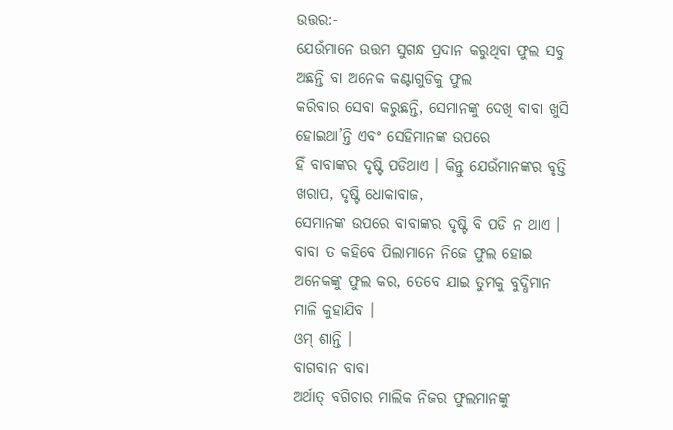ଉତ୍ତର:-
ଯେଉଁମାନେ ଉତ୍ତମ ସୁଗନ୍ଧ ପ୍ରଦାନ କରୁଥିବା ଫୁଲ ସବୁ ଅଛନ୍ତି ବା ଅନେକ କଣ୍ଟାଗୁଡିକୁ ଫୁଲ
କରିବାର ସେବା କରୁଛନ୍ତି, ସେମାନଙ୍କୁ ଦେଖି ବାବା ଖୁସି ହୋଇଥା’ନ୍ତି ଏବଂ ସେହିମାନଙ୍କ ଉପରେ
ହିଁ ବାବାଙ୍କର ଦୃଷ୍ଟି ପଡିଥାଏ । କିନ୍ତୁ ଯେଉଁମାନଙ୍କର ବୃତ୍ତି ଖରାପ, ଦୃଷ୍ଟି ଧୋକାବାଜ,
ସେମାନଙ୍କ ଉପରେ ବାବାଙ୍କର ଦୃଷ୍ଟି ବି ପଡି ନ ଥାଏ । ବାବା ତ କହିବେ ପିଲାମାନେ ନିଜେ ଫୁଲ ହୋଇ
ଅନେକଙ୍କୁ ଫୁଲ କର, ତେବେ ଯାଇ ତୁମକୁ ବୁଦ୍ଧିମାନ ମାଳି କୁହାଯିବ ।
ଓମ୍ ଶାନ୍ତି ।
ବାଗବାନ ବାବା
ଅର୍ଥାତ୍ ବଗିଚାର ମାଲିକ ନିଜର ଫୁଲମାନଙ୍କୁ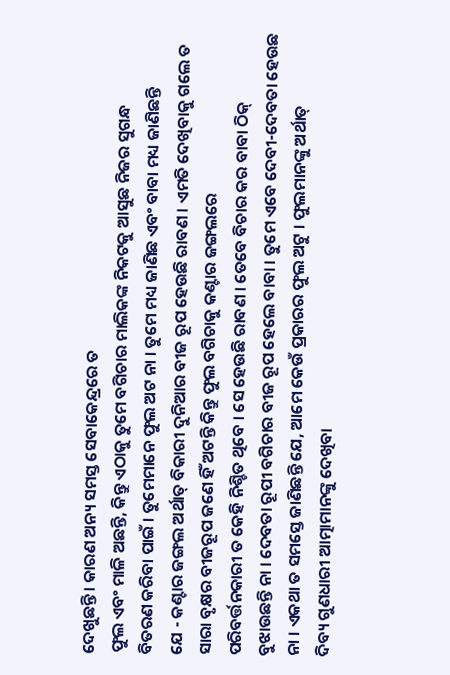ଦେଖୁଛନ୍ତି । କାରଣ ଅନ୍ୟ ସମସ୍ତ ସେବାକେନ୍ଦ୍ରରେ ତ
ଫୁଲ ଏବଂ ମାଳି ଅଛନ୍ତି, କିନ୍ତୁ ଏଠାକୁ ତୁମେ ବଗିଚାର ମାଲିକଙ୍କ ନିକଟକୁ ଆସୁଛ ନିଜର ସୁଗନ୍ଧ
ବିତରଣ କରିବା ପାଇଁ । ତୁମେମାନେ ଫୁଲ ଅଟ ନା । ତୁମେ ମଧ୍ୟ ଜାଣିଛ ଏବଂ ବାବା ମଧ୍ୟ ଜାଣିଛନ୍ତି
ଯେ - କଣ୍ଟାର ଜଙ୍ଗଲ ଅର୍ଥାତ୍ ବିକାରୀ ଦୁନିଆର ବୀଜ ରୂପ ହେଉଛି ରାବଣ । ଏମତି ଦେଖିବାକୁ ଗଲେ ତ
ସାରା ବୃକ୍ଷର ବୀଜରୂପ ଜଣେ ହିଁ ଅଟନ୍ତି କିନ୍ତୁ ଫୁଲ ବଗିଚାକୁ କଣ୍ଟାର ଜଙ୍ଗଲରେ
ପରିବର୍ତ୍ତନକାରୀ ତ କେହି ନିଶ୍ଚିତ ଥିବେ । ସେ ହେଉଛି ରାବଣ । ତେବେ ବିଚାର କର ବାବା ଠିକ୍
ବୁଝାଉଛନ୍ତି ନା । ଦେବତା ରୂପୀ ବଗିଚାର ବୀଜ ରୂପ ହେଲେ ବାବା । ତୁମେ ଏବେ ଦେବୀ-ଦେବତା ହେଉଛ
ନା । ଏକଥା ତ ସମସ୍ତେ ଜାଣିଛନ୍ତି ଯେ, ଆମେ କେଉଁ ପ୍ରକାରର ଫୁଲ ଅଟୁ । ଫୁଲମାନଙ୍କୁ ଅର୍ଥାତ୍
ଦିବ୍ୟ ଗୁଣଧାରୀ ଆତ୍ମାମାନଙ୍କୁ ଦେଖିବା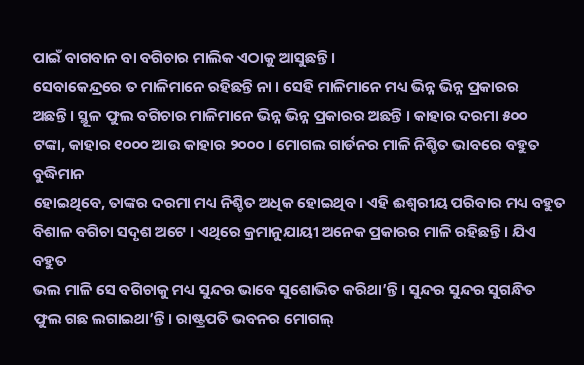ପାଇଁ ବାଗବାନ ବା ବଗିଚାର ମାଲିକ ଏଠାକୁ ଆସୁଛନ୍ତି ।
ସେବାକେନ୍ଦ୍ରରେ ତ ମାଳିମାନେ ରହିଛନ୍ତି ନା । ସେହି ମାଳିମାନେ ମଧ୍ୟ ଭିନ୍ନ ଭିନ୍ନ ପ୍ରକାରର
ଅଛନ୍ତି । ସ୍ଥୂଳ ଫୁଲ ବଗିଚାର ମାଳିମାନେ ଭିନ୍ନ ଭିନ୍ନ ପ୍ରକାରର ଅଛନ୍ତି । କାହାର ଦରମା ୫୦୦
ଟଙ୍କା, କାହାର ୧୦୦୦ ଆଉ କାହାର ୨୦୦୦ । ମୋଗଲ ଗାର୍ଡନର ମାଳି ନିଶ୍ଚିତ ଭାବରେ ବହୁତ ବୁଦ୍ଧିମାନ
ହୋଇଥିବେ, ତାଙ୍କର ଦରମା ମଧ୍ୟ ନିଶ୍ଚିତ ଅଧିକ ହୋଇଥିବ । ଏହି ଈଶ୍ୱରୀୟ ପରିବାର ମଧ୍ୟ ବହୁତ
ବିଶାଳ ବଗିଚା ସଦୃଶ ଅଟେ । ଏଥିରେ କ୍ରମାନୁଯାୟୀ ଅନେକ ପ୍ରକାରର ମାଳି ରହିଛନ୍ତି । ଯିଏ ବହୁତ
ଭଲ ମାଳି ସେ ବଗିଚାକୁ ମଧ୍ୟ ସୁନ୍ଦର ଭାବେ ସୁଶୋଭିତ କରିଥା’ନ୍ତି । ସୁନ୍ଦର ସୁନ୍ଦର ସୁଗନ୍ଧିତ
ଫୁଲ ଗଛ ଲଗାଇଥା’ନ୍ତି । ରାଷ୍ଟ୍ରପତି ଭବନର ମୋଗଲ୍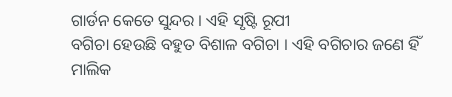ଗାର୍ଡନ କେତେ ସୁନ୍ଦର । ଏହି ସୃଷ୍ଟି ରୂପୀ
ବଗିଚା ହେଉଛି ବହୁତ ବିଶାଳ ବଗିଚା । ଏହି ବଗିଚାର ଜଣେ ହିଁ ମାଲିକ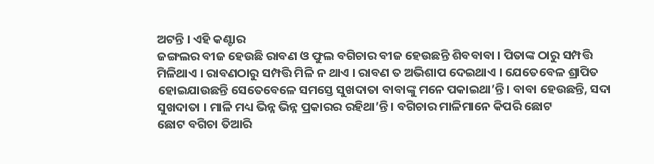ଅଟନ୍ତି । ଏହି କଣ୍ଟାର
ଜଙ୍ଗଲର ବୀଜ ହେଉଛି ରାବଣ ଓ ଫୁଲ ବଗିଚାର ବୀଜ ହେଉଛନ୍ତି ଶିବବାବା । ପିତାଙ୍କ ଠାରୁ ସମ୍ପତ୍ତି
ମିଳିଥାଏ । ରାବଣଠାରୁ ସମ୍ପତ୍ତି ମିଳି ନ ଥାଏ । ରାବଣ ତ ଅଭିଶାପ ଦେଇଥାଏ । ଯେତେବେଳ ଶ୍ରାପିତ
ହୋଇଯାଉଛନ୍ତି ସେତେବେଳେ ସମସ୍ତେ ସୁଖଦାତା ବାବାଙ୍କୁ ମନେ ପକାଇଥା’ନ୍ତି । ବାବା ହେଉଛନ୍ତି, ସଦା
ସୁଖଦାତା । ମାଳି ମଧ୍ୟ ଭିନ୍ନ ଭିନ୍ନ ପ୍ରକାରର ରହିଥା’ନ୍ତି । ବଗିଚାର ମାଳିମାନେ କିପରି ଛୋଟ
ଛୋଟ ବଗିଚା ତିଆରି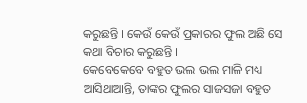କରୁଛନ୍ତି । କେଉଁ କେଉଁ ପ୍ରକାରର ଫୁଲ ଅଛି ସେ କଥା ବିଚାର କରୁଛନ୍ତି ।
କେବେକେବେ ବହୁତ ଭଲ ଭଲ ମାଳି ମଧ୍ୟ ଆସିଥାଆନ୍ତି, ତାଙ୍କର ଫୁଲର ସାଜସଜା ବହୁତ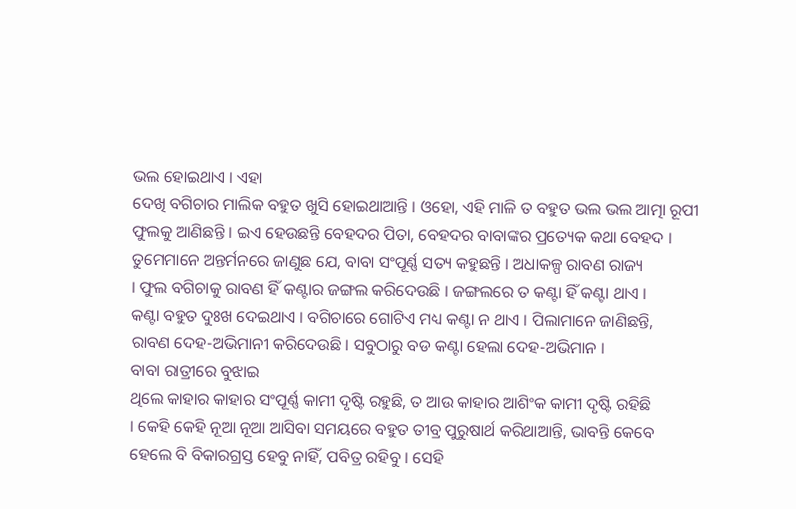ଭଲ ହୋଇଥାଏ । ଏହା
ଦେଖି ବଗିଚାର ମାଲିକ ବହୁତ ଖୁସି ହୋଇଥାଆନ୍ତି । ଓହୋ, ଏହି ମାଳି ତ ବହୁତ ଭଲ ଭଲ ଆତ୍ମା ରୂପୀ
ଫୁଲକୁ ଆଣିଛନ୍ତି । ଇଏ ହେଉଛନ୍ତି ବେହଦର ପିତା, ବେହଦର ବାବାଙ୍କର ପ୍ରତ୍ୟେକ କଥା ବେହଦ ।
ତୁମେମାନେ ଅନ୍ତର୍ମନରେ ଜାଣୁଛ ଯେ, ବାବା ସଂପୂର୍ଣ୍ଣ ସତ୍ୟ କହୁଛନ୍ତି । ଅଧାକଳ୍ପ ରାବଣ ରାଜ୍ୟ
। ଫୁଲ ବଗିଚାକୁ ରାବଣ ହିଁ କଣ୍ଟାର ଜଙ୍ଗଲ କରିଦେଉଛି । ଜଙ୍ଗଲରେ ତ କଣ୍ଟା ହିଁ କଣ୍ଟା ଥାଏ ।
କଣ୍ଟା ବହୁତ ଦୁଃଖ ଦେଇଥାଏ । ବଗିଚାରେ ଗୋଟିଏ ମଧ୍ୟ କଣ୍ଟା ନ ଥାଏ । ପିଲାମାନେ ଜାଣିଛନ୍ତି,
ରାବଣ ଦେହ-ଅଭିମାନୀ କରିଦେଉଛି । ସବୁଠାରୁ ବଡ କଣ୍ଟା ହେଲା ଦେହ-ଅଭିମାନ ।
ବାବା ରାତ୍ରୀରେ ବୁଝାଇ
ଥିଲେ କାହାର କାହାର ସଂପୂର୍ଣ୍ଣ କାମୀ ଦୃଷ୍ଟି ରହୁଛି, ତ ଆଉ କାହାର ଆଶିଂକ କାମୀ ଦୃଷ୍ଟି ରହିଛି
। କେହି କେହି ନୂଆ ନୂଆ ଆସିବା ସମୟରେ ବହୁତ ତୀବ୍ର ପୁରୁଷାର୍ଥ କରିଥାଆନ୍ତି, ଭାବନ୍ତି କେବେ
ହେଲେ ବି ବିକାରଗ୍ରସ୍ତ ହେବୁ ନାହିଁ, ପବିତ୍ର ରହିବୁ । ସେହି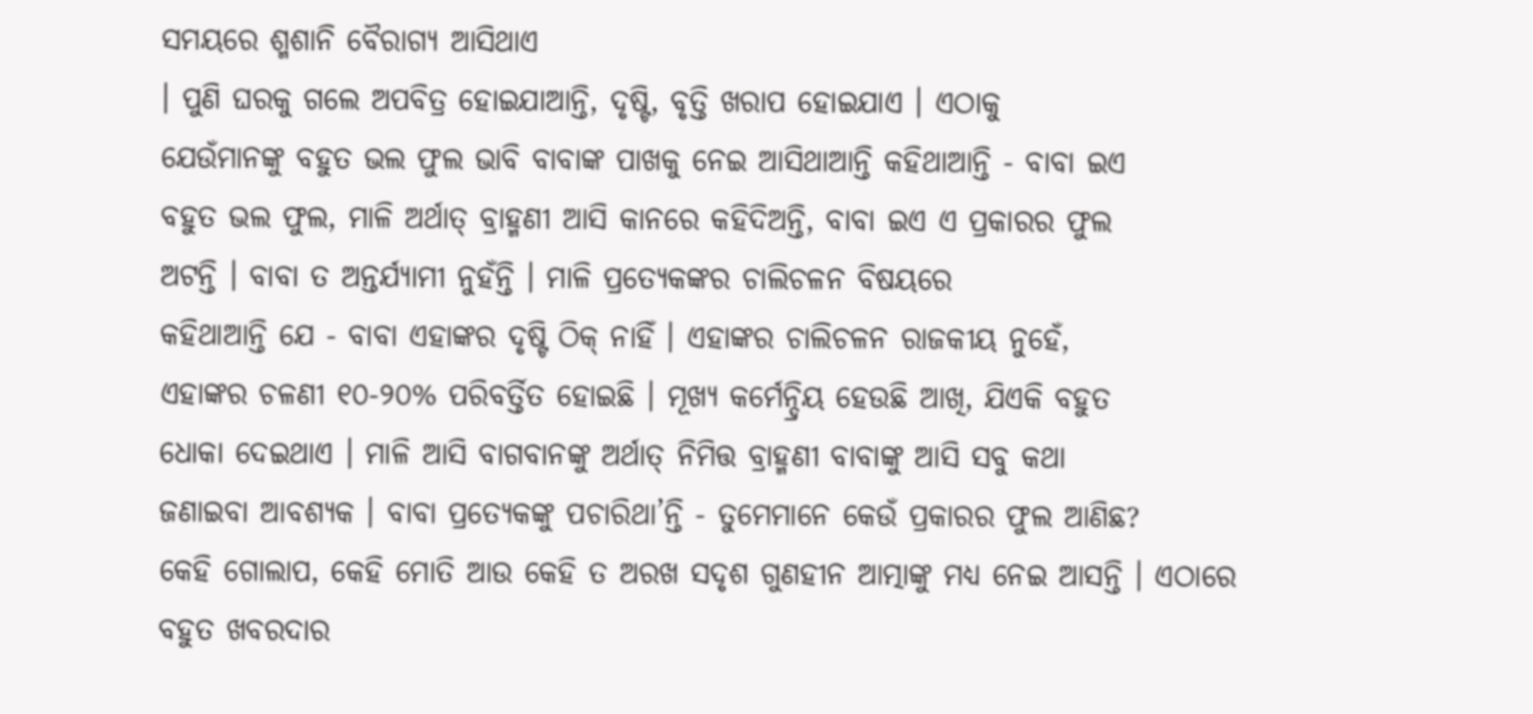ସମୟରେ ଶ୍ମଶାନି ବୈରାଗ୍ୟ ଆସିଥାଏ
। ପୁଣି ଘରକୁ ଗଲେ ଅପବିତ୍ର ହୋଇଯାଆନ୍ତି, ଦୃଷ୍ଟି, ବୃତ୍ତି ଖରାପ ହୋଇଯାଏ । ଏଠାକୁ
ଯେଉଁମାନଙ୍କୁ ବହୁତ ଭଲ ଫୁଲ ଭାବି ବାବାଙ୍କ ପାଖକୁ ନେଇ ଆସିଥାଆନ୍ତି କହିଥାଆନ୍ତି - ବାବା ଇଏ
ବହୁତ ଭଲ ଫୁଲ, ମାଳି ଅର୍ଥାତ୍ ବ୍ରାହ୍ମଣୀ ଆସି କାନରେ କହିଦିଅନ୍ତି, ବାବା ଇଏ ଏ ପ୍ରକାରର ଫୁଲ
ଅଟନ୍ତି । ବାବା ତ ଅନ୍ତର୍ଯ୍ୟାମୀ ନୁହଁନ୍ତି । ମାଳି ପ୍ରତ୍ୟେକଙ୍କର ଚାଲିଚଳନ ବିଷୟରେ
କହିଥାଆନ୍ତି ଯେ - ବାବା ଏହାଙ୍କର ଦୃଷ୍ଟି ଠିକ୍ ନାହିଁ । ଏହାଙ୍କର ଚାଲିଚଳନ ରାଜକୀୟ ନୁହେଁ,
ଏହାଙ୍କର ଚଳଣୀ ୧୦-୨୦% ପରିବର୍ତ୍ତିତ ହୋଇଛି । ମୂଖ୍ୟ କର୍ମେନ୍ଦ୍ରିୟ ହେଉଛି ଆଖି, ଯିଏକି ବହୁତ
ଧୋକା ଦେଇଥାଏ । ମାଳି ଆସି ବାଗବାନଙ୍କୁ ଅର୍ଥାତ୍ ନିମିତ୍ତ ବ୍ରାହ୍ମଣୀ ବାବାଙ୍କୁ ଆସି ସବୁ କଥା
ଜଣାଇବା ଆବଶ୍ୟକ । ବାବା ପ୍ରତ୍ୟେକଙ୍କୁ ପଚାରିଥା’ନ୍ତି - ତୁମେମାନେ କେଉଁ ପ୍ରକାରର ଫୁଲ ଆଣିଛ?
କେହି ଗୋଲାପ, କେହି ମୋତି ଆଉ କେହି ତ ଅରଖ ସଦୃଶ ଗୁଣହୀନ ଆତ୍ମାଙ୍କୁ ମଧ୍ୟ ନେଇ ଆସନ୍ତି । ଏଠାରେ
ବହୁତ ଖବରଦାର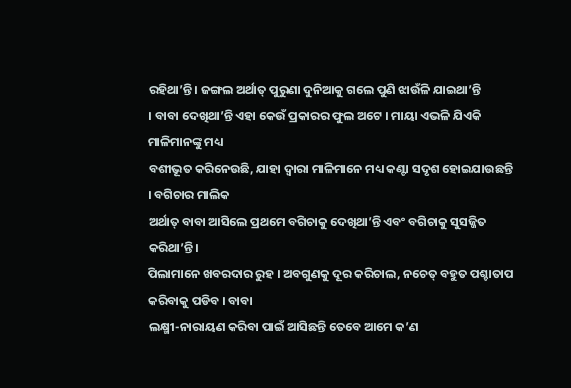ରହିଥା’ନ୍ତି । ଜଙ୍ଗଲ ଅର୍ଥାତ୍ ପୁରୁଣା ଦୁନିଆକୁ ଗଲେ ପୁଣି ଝାଉଁଳି ଯାଇଥା’ନ୍ତି
। ବାବା ଦେଖିଥା’ନ୍ତି ଏହା କେଉଁ ପ୍ରକାରର ଫୁଲ ଅଟେ । ମାୟା ଏଭଳି ଯିଏକି ମାଳିମାନଙ୍କୁ ମଧ୍ୟ
ବଶୀଭୂତ କରିନେଉଛି, ଯାହା ଦ୍ୱାରା ମାଳିମାନେ ମଧ୍ୟ କଣ୍ଟା ସଦୃଶ ହୋଇଯାଉଛନ୍ତି । ବଗିଚାର ମାଲିକ
ଅର୍ଥାତ୍ ବାବା ଆସିଲେ ପ୍ରଥମେ ବଗିଚାକୁ ଦେଖିଥା’ନ୍ତି ଏବଂ ବଗିଚାକୁ ସୁସଜ୍ଜିତ କରିଥା’ନ୍ତି ।
ପିଲାମାନେ ଖବରଦାର ରୁହ । ଅବଗୁଣକୁ ଦୂର କରିଚାଲ, ନଚେତ୍ ବହୁତ ପଶ୍ଚାତାପ କରିବାକୁ ପଡିବ । ବାବା
ଲକ୍ଷ୍ମୀ-ନାରାୟଣ କରିବା ପାଇଁ ଆସିଛନ୍ତି ତେବେ ଆମେ କ’ଣ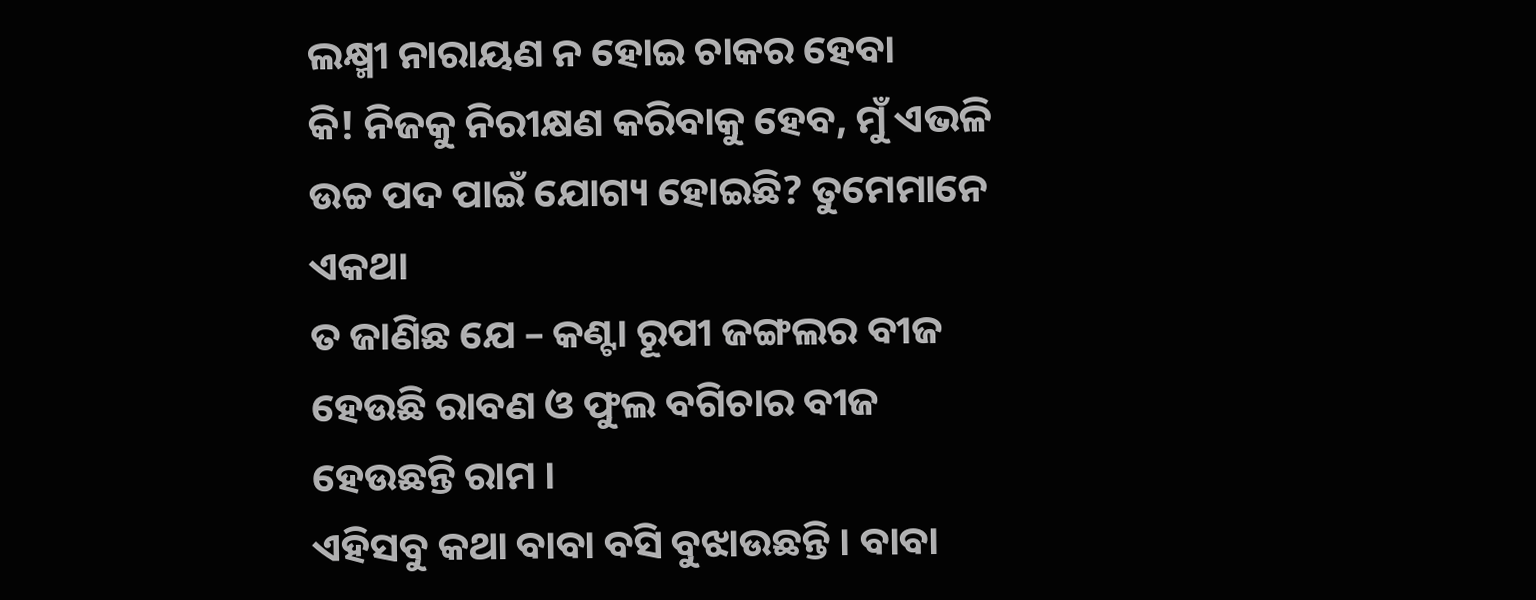ଲକ୍ଷ୍ମୀ ନାରାୟଣ ନ ହୋଇ ଚାକର ହେବା
କି! ନିଜକୁ ନିରୀକ୍ଷଣ କରିବାକୁ ହେବ, ମୁଁ ଏଭଳି ଉଚ୍ଚ ପଦ ପାଇଁ ଯୋଗ୍ୟ ହୋଇଛି? ତୁମେମାନେ ଏକଥା
ତ ଜାଣିଛ ଯେ – କଣ୍ଟା ରୂପୀ ଜଙ୍ଗଲର ବୀଜ ହେଉଛି ରାବଣ ଓ ଫୁଲ ବଗିଚାର ବୀଜ ହେଉଛନ୍ତି ରାମ ।
ଏହିସବୁ କଥା ବାବା ବସି ବୁଝାଉଛନ୍ତି । ବାବା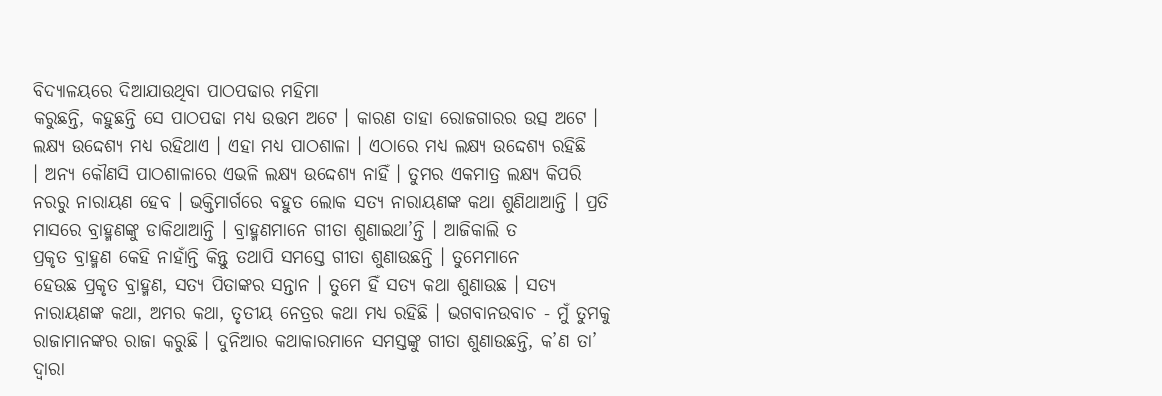ବିଦ୍ୟାଳୟରେ ଦିଆଯାଉଥିବା ପାଠପଢାର ମହିମା
କରୁଛନ୍ତି, କହୁଛନ୍ତି ସେ ପାଠପଢା ମଧ୍ୟ ଉତ୍ତମ ଅଟେ । କାରଣ ତାହା ରୋଜଗାରର ଉତ୍ସ ଅଟେ ।
ଲକ୍ଷ୍ୟ ଉଦ୍ଦେଶ୍ୟ ମଧ୍ୟ ରହିଥାଏ । ଏହା ମଧ୍ୟ ପାଠଶାଳା । ଏଠାରେ ମଧ୍ୟ ଲକ୍ଷ୍ୟ ଉଦ୍ଦେଶ୍ୟ ରହିଛି
। ଅନ୍ୟ କୌଣସି ପାଠଶାଳାରେ ଏଭଳି ଲକ୍ଷ୍ୟ ଉଦ୍ଦେଶ୍ୟ ନାହିଁ । ତୁମର ଏକମାତ୍ର ଲକ୍ଷ୍ୟ କିପରି
ନରରୁ ନାରାୟଣ ହେବ । ଭକ୍ତିମାର୍ଗରେ ବହୁତ ଲୋକ ସତ୍ୟ ନାରାୟଣଙ୍କ କଥା ଶୁଣିଥାଆନ୍ତି । ପ୍ରତି
ମାସରେ ବ୍ରାହ୍ମଣଙ୍କୁ ଡାକିଥାଆନ୍ତି । ବ୍ରାହ୍ମଣମାନେ ଗୀତା ଶୁଣାଇଥା’ନ୍ତି । ଆଜିକାଲି ତ
ପ୍ରକୃତ ବ୍ରାହ୍ମଣ କେହି ନାହାଁନ୍ତି କିନ୍ତୁ ତଥାପି ସମସ୍ତେ ଗୀତା ଶୁଣାଉଛନ୍ତି । ତୁମେମାନେ
ହେଉଛ ପ୍ରକୃତ ବ୍ରାହ୍ମଣ, ସତ୍ୟ ପିତାଙ୍କର ସନ୍ତାନ । ତୁମେ ହିଁ ସତ୍ୟ କଥା ଶୁଣାଉଛ । ସତ୍ୟ
ନାରାୟଣଙ୍କ କଥା, ଅମର କଥା, ତୃତୀୟ ନେତ୍ରର କଥା ମଧ୍ୟ ରହିଛି । ଭଗବାନଉବାଚ - ମୁଁ ତୁମକୁ
ରାଜାମାନଙ୍କର ରାଜା କରୁଛି । ଦୁନିଆର କଥାକାରମାନେ ସମସ୍ତଙ୍କୁ ଗୀତା ଶୁଣାଉଛନ୍ତି, କ’ଣ ତା’
ଦ୍ୱାରା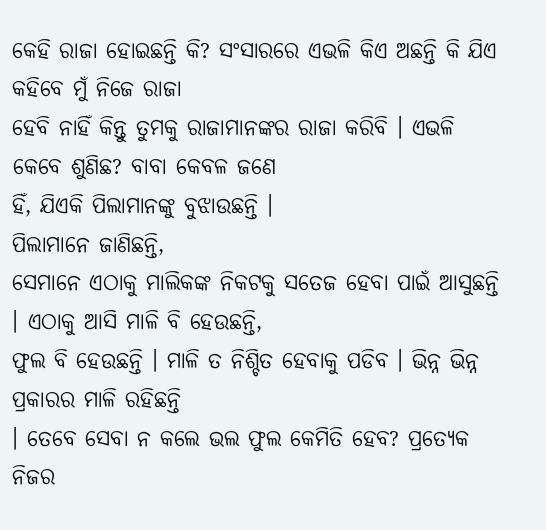କେହି ରାଜା ହୋଇଛନ୍ତି କି? ସଂସାରରେ ଏଭଳି କିଏ ଅଛନ୍ତି କି ଯିଏ କହିବେ ମୁଁ ନିଜେ ରାଜା
ହେବି ନାହିଁ କିନ୍ତୁ ତୁମକୁ ରାଜାମାନଙ୍କର ରାଜା କରିବି । ଏଭଳି କେବେ ଶୁଣିଛ? ବାବା କେବଳ ଜଣେ
ହିଁ, ଯିଏକି ପିଲାମାନଙ୍କୁ ବୁଝାଉଛନ୍ତି ।
ପିଲାମାନେ ଜାଣିଛନ୍ତି,
ସେମାନେ ଏଠାକୁ ମାଲିକଙ୍କ ନିକଟକୁ ସତେଜ ହେବା ପାଇଁ ଆସୁଛନ୍ତି । ଏଠାକୁ ଆସି ମାଳି ବି ହେଉଛନ୍ତି,
ଫୁଲ ବି ହେଉଛନ୍ତି । ମାଳି ତ ନିଶ୍ଚିତ ହେବାକୁ ପଡିବ । ଭିନ୍ନ ଭିନ୍ନ ପ୍ରକାରର ମାଳି ରହିଛନ୍ତି
। ତେବେ ସେବା ନ କଲେ ଭଲ ଫୁଲ କେମିତି ହେବ? ପ୍ରତ୍ୟେକ ନିଜର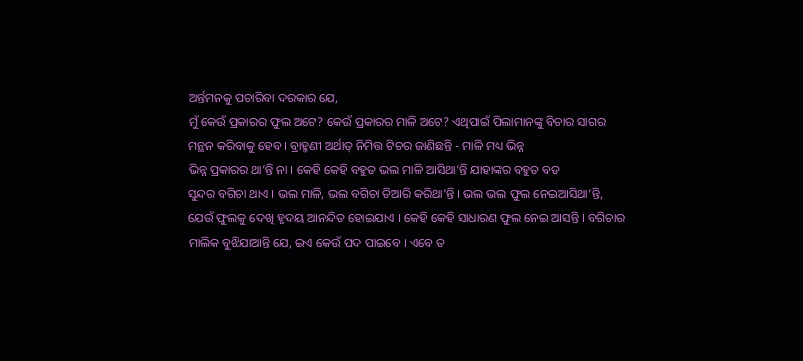ଅର୍ନ୍ତମନକୁ ପଚାରିବା ଦରକାର ଯେ,
ମୁଁ କେଉଁ ପ୍ରକାରର ଫୁଲ ଅଟେ? କେଉଁ ପ୍ରକାରର ମାଳି ଅଟେ? ଏଥିପାଇଁ ପିଲାମାନଙ୍କୁ ବିଚାର ସାଗର
ମନ୍ଥନ କରିବାକୁ ହେବ । ବ୍ରାହ୍ମଣୀ ଅର୍ଥାତ୍ ନିମିତ୍ତ ଟିଚର ଜାଣିଛନ୍ତି - ମାଳି ମଧ୍ୟ ଭିନ୍ନ
ଭିନ୍ନ ପ୍ରକାରର ଥା’ନ୍ତି ନା । କେହି କେହି ବହୁତ ଭଲ ମାଳି ଆସିଥା’ନ୍ତି ଯାହାଙ୍କର ବହୁତ ବଡ
ସୁନ୍ଦର ବଗିଚା ଥାଏ । ଭଲ ମାଳି, ଭଲ ବଗିଚା ତିଆରି କରିଥା’ନ୍ତି । ଭଲ ଭଲ ଫୁଲ ନେଇଆସିଥା’ନ୍ତି,
ଯେଉଁ ଫୁଲକୁ ଦେଖି ହୃଦୟ ଆନନ୍ଦିତ ହୋଇଯାଏ । କେହି କେହି ସାଧାରଣ ଫୁଲ ନେଇ ଆସନ୍ତି । ବଗିଚାର
ମାଲିକ ବୁଝିଯାଆନ୍ତି ଯେ, ଇଏ କେଉଁ ପଦ ପାଇବେ । ଏବେ ତ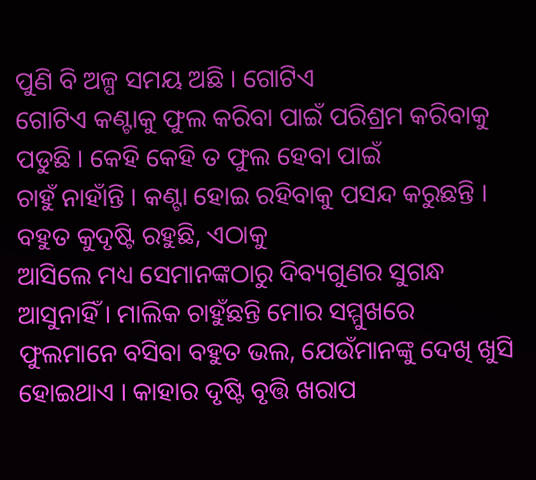ପୁଣି ବି ଅଳ୍ପ ସମୟ ଅଛି । ଗୋଟିଏ
ଗୋଟିଏ କଣ୍ଟାକୁ ଫୁଲ କରିବା ପାଇଁ ପରିଶ୍ରମ କରିବାକୁ ପଡୁଛି । କେହି କେହି ତ ଫୁଲ ହେବା ପାଇଁ
ଚାହୁଁ ନାହାଁନ୍ତି । କଣ୍ଟା ହୋଇ ରହିବାକୁ ପସନ୍ଦ କରୁଛନ୍ତି । ବହୁତ କୁଦୃଷ୍ଟି ରହୁଛି, ଏଠାକୁ
ଆସିଲେ ମଧ୍ୟ ସେମାନଙ୍କଠାରୁ ଦିବ୍ୟଗୁଣର ସୁଗନ୍ଧ ଆସୁନାହିଁ । ମାଲିକ ଚାହୁଁଛନ୍ତି ମୋର ସମ୍ମୁଖରେ
ଫୁଲମାନେ ବସିବା ବହୁତ ଭଲ, ଯେଉଁମାନଙ୍କୁ ଦେଖି ଖୁସି ହୋଇଥାଏ । କାହାର ଦୃଷ୍ଟି ବୃତ୍ତି ଖରାପ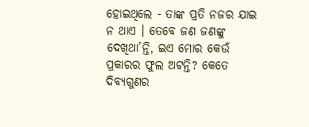ହୋଇଥିଲେ - ତାଙ୍କ ପ୍ରତି ନଜର ଯାଇ ନ ଥାଏ । ତେବେ ଜଣ ଜଣଙ୍କୁ ଦେଖିଥା’ନ୍ତି, ଇଏ ମୋର କେଉଁ
ପ୍ରକାରର ଫୁଲ ଅଟନ୍ତି? କେତେ ଦିବ୍ୟଗୁଣର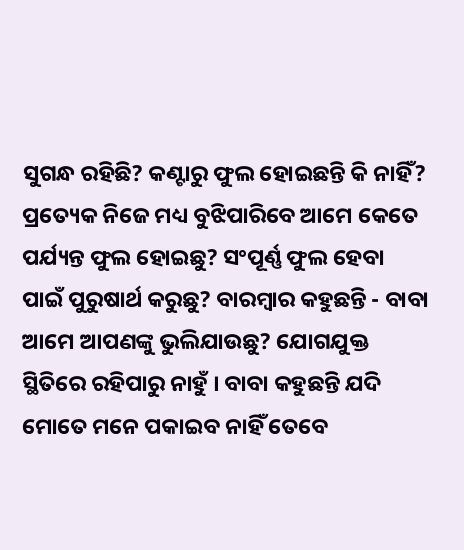ସୁଗନ୍ଧ ରହିଛି? କଣ୍ଟାରୁ ଫୁଲ ହୋଇଛନ୍ତି କି ନାହିଁ?
ପ୍ରତ୍ୟେକ ନିଜେ ମଧ୍ୟ ବୁଝିପାରିବେ ଆମେ କେତେ ପର୍ଯ୍ୟନ୍ତ ଫୁଲ ହୋଇଛୁ? ସଂପୂର୍ଣ୍ଣ ଫୁଲ ହେବା
ପାଇଁ ପୁରୁଷାର୍ଥ କରୁଛୁ? ବାରମ୍ବାର କହୁଛନ୍ତି - ବାବା ଆମେ ଆପଣଙ୍କୁ ଭୁଲିଯାଉଛୁ? ଯୋଗଯୁକ୍ତ
ସ୍ଥିତିରେ ରହିପାରୁ ନାହୁଁ । ବାବା କହୁଛନ୍ତି ଯଦି ମୋତେ ମନେ ପକାଇବ ନାହିଁ ତେବେ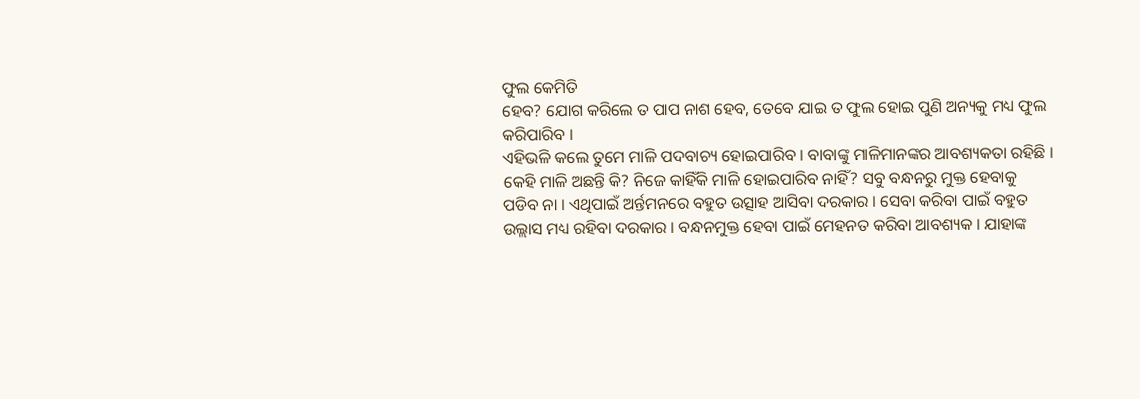ଫୁଲ କେମିତି
ହେବ? ଯୋଗ କରିଲେ ତ ପାପ ନାଶ ହେବ, ତେବେ ଯାଇ ତ ଫୁଲ ହୋଇ ପୁଣି ଅନ୍ୟକୁ ମଧ୍ୟ ଫୁଲ କରିପାରିବ ।
ଏହିଭଳି କଲେ ତୁମେ ମାଳି ପଦବାଚ୍ୟ ହୋଇପାରିବ । ବାବାଙ୍କୁ ମାଳିମାନଙ୍କର ଆବଶ୍ୟକତା ରହିଛି ।
କେହି ମାଳି ଅଛନ୍ତି କି? ନିଜେ କାହିଁକି ମାଳି ହୋଇପାରିବ ନାହିଁ? ସବୁ ବନ୍ଧନରୁ ମୁକ୍ତ ହେବାକୁ
ପଡିବ ନା । ଏଥିପାଇଁ ଅର୍ନ୍ତମନରେ ବହୁତ ଉତ୍ସାହ ଆସିବା ଦରକାର । ସେବା କରିବା ପାଇଁ ବହୁତ
ଉଲ୍ଲାସ ମଧ୍ୟ ରହିବା ଦରକାର । ବନ୍ଧନମୁକ୍ତ ହେବା ପାଇଁ ମେହନତ କରିବା ଆବଶ୍ୟକ । ଯାହାଙ୍କ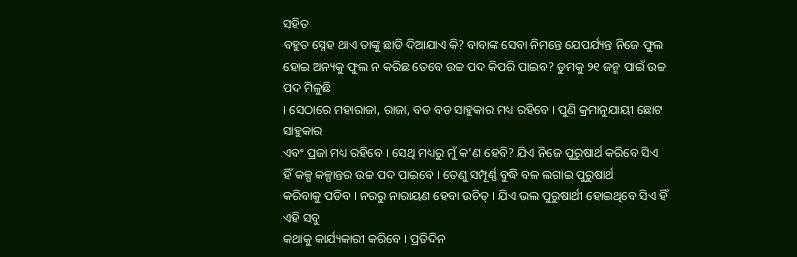ସହିତ
ବହୁତ ସ୍ନେହ ଥାଏ ତାଙ୍କୁ ଛାଡି ଦିଆଯାଏ କି? ବାବାଙ୍କ ସେବା ନିମନ୍ତେ ଯେପର୍ଯ୍ୟନ୍ତ ନିଜେ ଫୁଲ
ହୋଇ ଅନ୍ୟକୁ ଫୁଲ ନ କରିଛ ତେବେ ଉଚ୍ଚ ପଦ କିପରି ପାଇବ? ତୁମକୁ ୨୧ ଜନ୍ମ ପାଇଁ ଉଚ୍ଚ ପଦ ମିଳୁଛି
। ସେଠାରେ ମହାରାଜା, ରାଜା, ବଡ ବଡ ସାହୁକାର ମଧ୍ୟ ରହିବେ । ପୁଣି କ୍ରମାନୁଯାୟୀ ଛୋଟ ସାହୁକାର
ଏବଂ ପ୍ରଜା ମଧ୍ୟ ରହିବେ । ସେଥି ମଧ୍ୟରୁ ମୁଁ କ’ଣ ହେବି? ଯିଏ ନିଜେ ପୁରୁଷାର୍ଥ କରିବେ ସିଏ
ହିଁ କଳ୍ପ କଳ୍ପାନ୍ତର ଉଚ୍ଚ ପଦ ପାଇବେ । ତେଣୁ ସମ୍ପୂର୍ଣ୍ଣ ବୁଦ୍ଧି ବଳ ଲଗାଇ ପୁରୁଷାର୍ଥ
କରିବାକୁ ପଡିବ । ନରରୁ ନାରାୟଣ ହେବା ଉଚିତ୍ । ଯିଏ ଭଲ ପୁରୁଷାର୍ଥୀ ହୋଇଥିବେ ସିଏ ହିଁ ଏହି ସବୁ
କଥାକୁ କାର୍ଯ୍ୟକାରୀ କରିବେ । ପ୍ରତିଦିନ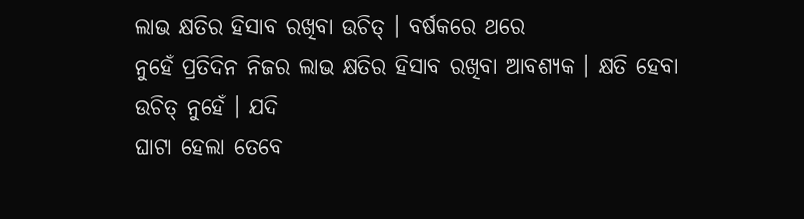ଲାଭ କ୍ଷତିର ହିସାବ ରଖିବା ଉଚିତ୍ । ବର୍ଷକରେ ଥରେ
ନୁହେଁ ପ୍ରତିଦିନ ନିଜର ଲାଭ କ୍ଷତିର ହିସାବ ରଖିବା ଆବଶ୍ୟକ । କ୍ଷତି ହେବା ଉଚିତ୍ ନୁହେଁ । ଯଦି
ଘାଟା ହେଲା ତେବେ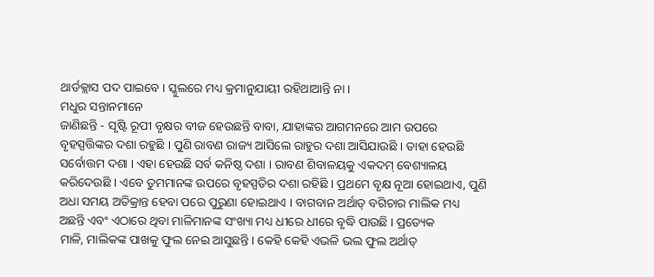ଥାର୍ଡକ୍ଲାସ ପଦ ପାଇବେ । ସ୍କୁଲରେ ମଧ୍ୟ କ୍ରମାନୁଯାୟୀ ରହିଥାଆନ୍ତି ନା ।
ମଧୁର ସନ୍ତାନମାନେ
ଜାଣିଛନ୍ତି - ସୃଷ୍ଟି ରୂପୀ ବୃକ୍ଷର ବୀଜ ହେଉଛନ୍ତି ବାବା, ଯାହାଙ୍କର ଆଗମନରେ ଆମ ଉପରେ
ବୃହସ୍ପତ୍ତିଙ୍କର ଦଶା ରହୁଛି । ପୁଣି ରାବଣ ରାଜ୍ୟ ଆସିଲେ ରାହୁର ଦଶା ଆସିଯାଉଛି । ତାହା ହେଉଛି
ସର୍ବୋତ୍ତମ ଦଶା । ଏହା ହେଉଛି ସର୍ବ କନିଷ୍ଠ ଦଶା । ରାବଣ ଶିବାଳୟକୁ ଏକଦମ୍ ବେଶ୍ୟାଳୟ
କରିଦେଉଛି । ଏବେ ତୁମମାନଙ୍କ ଉପରେ ବୃହସ୍ପତିର ଦଶା ରହିଛି । ପ୍ରଥମେ ବୃକ୍ଷ ନୂଆ ହୋଇଥାଏ, ପୁଣି
ଅଧା ସମୟ ଅତିକ୍ରାନ୍ତ ହେବା ପରେ ପୁରୁଣା ହୋଇଥାଏ । ବାଗବାନ ଅର୍ଥାତ୍ ବଗିଚାର ମାଲିକ ମଧ୍ୟ
ଅଛନ୍ତି ଏବଂ ଏଠାରେ ଥିବା ମାଳିମାନଙ୍କ ସଂଖ୍ୟା ମଧ୍ୟ ଧୀରେ ଧୀରେ ବୃଦ୍ଧି ପାଉଛି । ପ୍ରତ୍ୟେକ
ମାଳି, ମାଲିକଙ୍କ ପାଖକୁ ଫୁଲ ନେଇ ଆସୁଛନ୍ତି । କେହି କେହି ଏଭଳି ଭଲ ଫୁଲ ଅର୍ଥାତ୍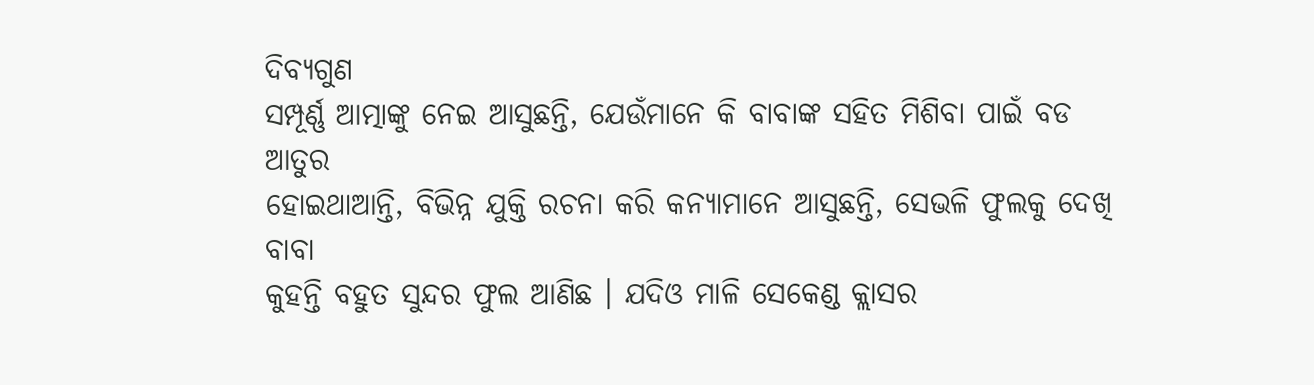ଦିବ୍ୟଗୁଣ
ସମ୍ପୂର୍ଣ୍ଣ ଆତ୍ମାଙ୍କୁ ନେଇ ଆସୁଛନ୍ତି, ଯେଉଁମାନେ କି ବାବାଙ୍କ ସହିତ ମିଶିବା ପାଇଁ ବଡ ଆତୁର
ହୋଇଥାଆନ୍ତି, ବିଭିନ୍ନ ଯୁକ୍ତି ରଚନା କରି କନ୍ୟାମାନେ ଆସୁଛନ୍ତି, ସେଭଳି ଫୁଲକୁ ଦେଖି ବାବା
କୁହନ୍ତି ବହୁତ ସୁନ୍ଦର ଫୁଲ ଆଣିଛ । ଯଦିଓ ମାଳି ସେକେଣ୍ଡ କ୍ଲାସର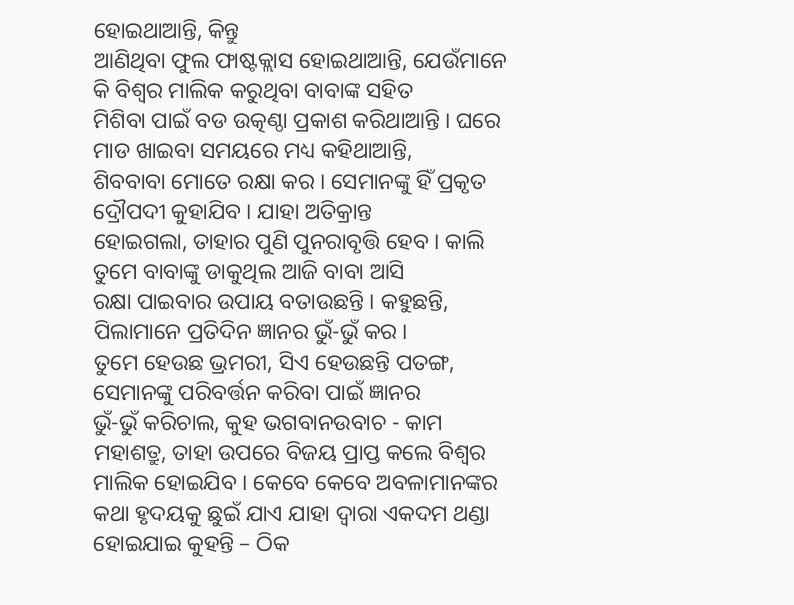ହୋଇଥାଆନ୍ତି, କିନ୍ତୁ
ଆଣିଥିବା ଫୁଲ ଫାଷ୍ଟକ୍ଲାସ ହୋଇଥାଆନ୍ତି, ଯେଉଁମାନେ କି ବିଶ୍ୱର ମାଲିକ କରୁଥିବା ବାବାଙ୍କ ସହିତ
ମିଶିବା ପାଇଁ ବଡ ଉତ୍କଣ୍ଠା ପ୍ରକାଶ କରିଥାଆନ୍ତି । ଘରେ ମାଡ ଖାଇବା ସମୟରେ ମଧ୍ୟ କହିଥାଆନ୍ତି,
ଶିବବାବା ମୋତେ ରକ୍ଷା କର । ସେମାନଙ୍କୁ ହିଁ ପ୍ରକୃତ ଦ୍ରୌପଦୀ କୁହାଯିବ । ଯାହା ଅତିକ୍ରାନ୍ତ
ହୋଇଗଲା, ତାହାର ପୁଣି ପୁନରାବୃତ୍ତି ହେବ । କାଲି ତୁମେ ବାବାଙ୍କୁ ଡାକୁଥିଲ ଆଜି ବାବା ଆସି
ରକ୍ଷା ପାଇବାର ଉପାୟ ବତାଉଛନ୍ତି । କହୁଛନ୍ତି, ପିଲାମାନେ ପ୍ରତିଦିନ ଜ୍ଞାନର ଭୁଁ-ଭୁଁ କର ।
ତୁମେ ହେଉଛ ଭ୍ରମରୀ, ସିଏ ହେଉଛନ୍ତି ପତଙ୍ଗ, ସେମାନଙ୍କୁ ପରିବର୍ତ୍ତନ କରିବା ପାଇଁ ଜ୍ଞାନର
ଭୁଁ-ଭୁଁ କରିଚାଲ, କୁହ ଭଗବାନଉବାଚ - କାମ ମହାଶତ୍ରୁ, ତାହା ଉପରେ ବିଜୟ ପ୍ରାପ୍ତ କଲେ ବିଶ୍ୱର
ମାଲିକ ହୋଇଯିବ । କେବେ କେବେ ଅବଳାମାନଙ୍କର କଥା ହୃଦୟକୁ ଛୁଇଁ ଯାଏ ଯାହା ଦ୍ୱାରା ଏକଦମ ଥଣ୍ଡା
ହୋଇଯାଇ କୁହନ୍ତି – ଠିକ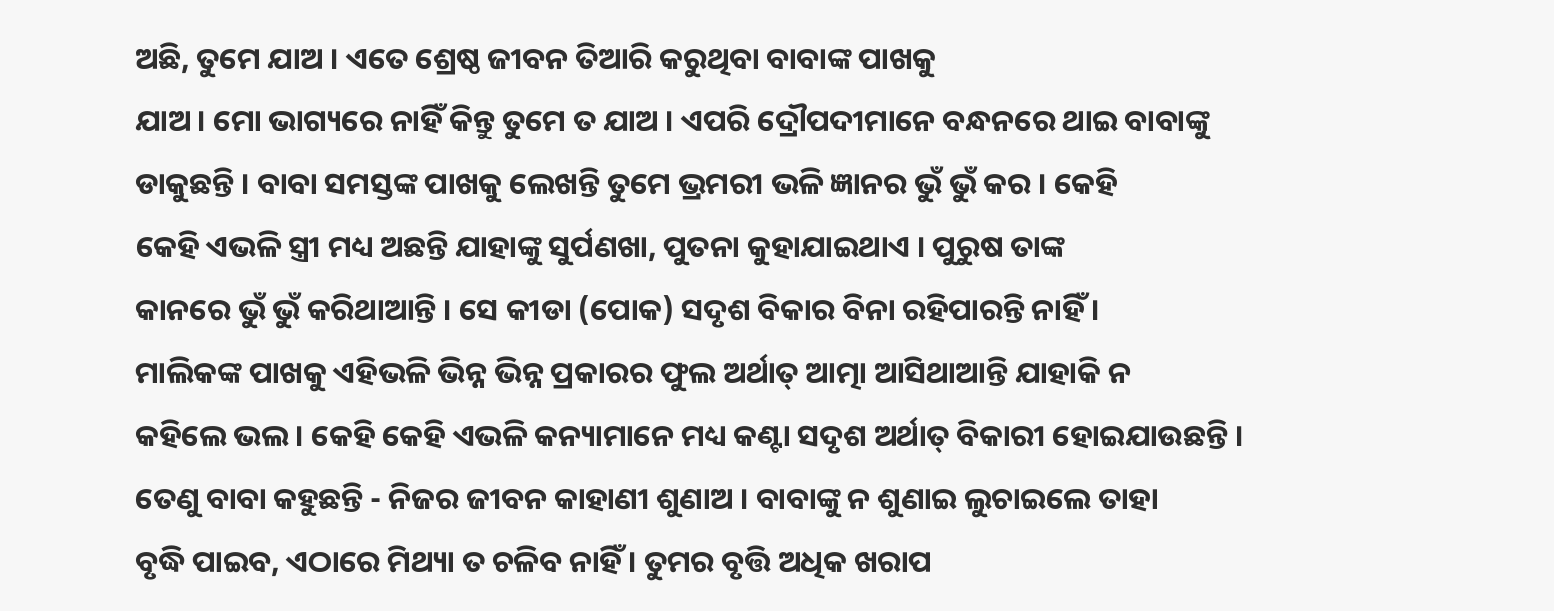ଅଛି, ତୁମେ ଯାଅ । ଏତେ ଶ୍ରେଷ୍ଠ ଜୀବନ ତିଆରି କରୁଥିବା ବାବାଙ୍କ ପାଖକୁ
ଯାଅ । ମୋ ଭାଗ୍ୟରେ ନାହିଁ କିନ୍ତୁ ତୁମେ ତ ଯାଅ । ଏପରି ଦ୍ରୌପଦୀମାନେ ବନ୍ଧନରେ ଥାଇ ବାବାଙ୍କୁ
ଡାକୁଛନ୍ତି । ବାବା ସମସ୍ତଙ୍କ ପାଖକୁ ଲେଖନ୍ତି ତୁମେ ଭ୍ରମରୀ ଭଳି ଜ୍ଞାନର ଭୁଁ ଭୁଁ କର । କେହି
କେହି ଏଭଳି ସ୍ତ୍ରୀ ମଧ୍ୟ ଅଛନ୍ତି ଯାହାଙ୍କୁ ସୁର୍ପଣଖା, ପୁତନା କୁହାଯାଇଥାଏ । ପୁରୁଷ ତାଙ୍କ
କାନରେ ଭୁଁ ଭୁଁ କରିଥାଆନ୍ତି । ସେ କୀଡା (ପୋକ) ସଦୃଶ ବିକାର ବିନା ରହିପାରନ୍ତି ନାହିଁ ।
ମାଲିକଙ୍କ ପାଖକୁ ଏହିଭଳି ଭିନ୍ନ ଭିନ୍ନ ପ୍ରକାରର ଫୁଲ ଅର୍ଥାତ୍ ଆତ୍ମା ଆସିଥାଆନ୍ତି ଯାହାକି ନ
କହିଲେ ଭଲ । କେହି କେହି ଏଭଳି କନ୍ୟାମାନେ ମଧ୍ୟ କଣ୍ଟା ସଦୃଶ ଅର୍ଥାତ୍ ବିକାରୀ ହୋଇଯାଉଛନ୍ତି ।
ତେଣୁ ବାବା କହୁଛନ୍ତି - ନିଜର ଜୀବନ କାହାଣୀ ଶୁଣାଅ । ବାବାଙ୍କୁ ନ ଶୁଣାଇ ଲୁଚାଇଲେ ତାହା
ବୃଦ୍ଧି ପାଇବ, ଏଠାରେ ମିଥ୍ୟା ତ ଚଳିବ ନାହିଁ । ତୁମର ବୃତ୍ତି ଅଧିକ ଖରାପ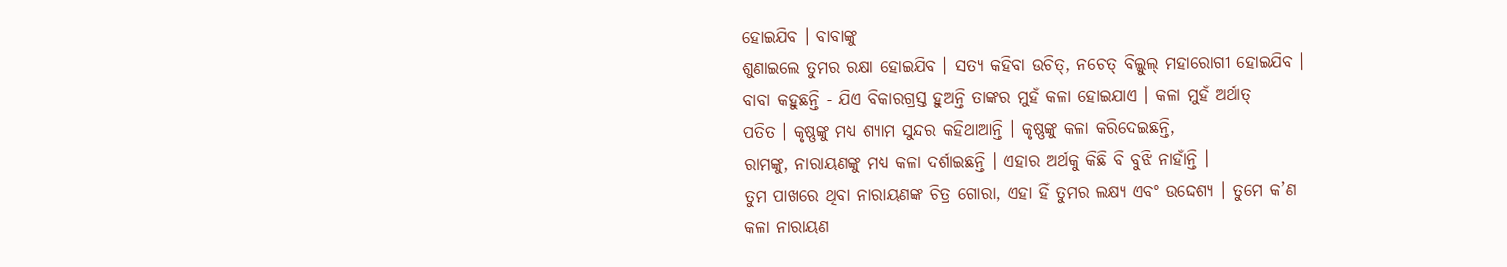ହୋଇଯିବ । ବାବାଙ୍କୁ
ଶୁଣାଇଲେ ତୁମର ରକ୍ଷା ହୋଇଯିବ । ସତ୍ୟ କହିବା ଉଚିତ୍, ନଚେତ୍ ବିଲ୍କୁଲ୍ ମହାରୋଗୀ ହୋଇଯିବ ।
ବାବା କହୁଛନ୍ତି - ଯିଏ ବିକାରଗ୍ରସ୍ତ ହୁଅନ୍ତି ତାଙ୍କର ମୁହଁ କଳା ହୋଇଯାଏ । କଳା ମୁହଁ ଅର୍ଥାତ୍
ପତିତ । କୃଷ୍ଣଙ୍କୁ ମଧ୍ୟ ଶ୍ୟାମ ସୁନ୍ଦର କହିଥାଆନ୍ତି । କୃଷ୍ଣଙ୍କୁ କଳା କରିଦେଇଛନ୍ତି,
ରାମଙ୍କୁ, ନାରାୟଣଙ୍କୁ ମଧ୍ୟ କଳା ଦର୍ଶାଇଛନ୍ତି । ଏହାର ଅର୍ଥକୁ କିଛି ବି ବୁଝି ନାହାଁନ୍ତି ।
ତୁମ ପାଖରେ ଥିବା ନାରାୟଣଙ୍କ ଚିତ୍ର ଗୋରା, ଏହା ହିଁ ତୁମର ଲକ୍ଷ୍ୟ ଏବଂ ଉଦ୍ଦେଶ୍ୟ । ତୁମେ କ’ଣ
କଳା ନାରାୟଣ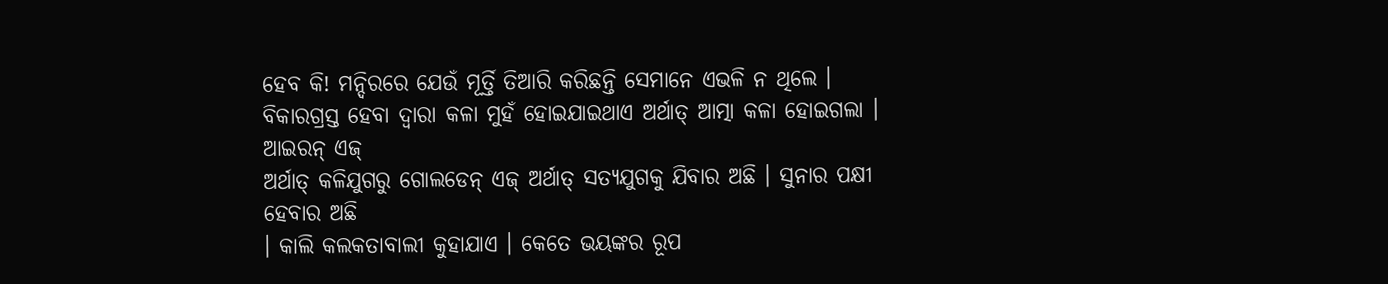ହେବ କି! ମନ୍ଦିରରେ ଯେଉଁ ମୂର୍ତ୍ତି ତିଆରି କରିଛନ୍ତି ସେମାନେ ଏଭଳି ନ ଥିଲେ ।
ବିକାରଗ୍ରସ୍ତ ହେବା ଦ୍ୱାରା କଳା ମୁହଁ ହୋଇଯାଇଥାଏ ଅର୍ଥାତ୍ ଆତ୍ମା କଳା ହୋଇଗଲା । ଆଇରନ୍ ଏଜ୍
ଅର୍ଥାତ୍ କଳିଯୁଗରୁ ଗୋଲଡେନ୍ ଏଜ୍ ଅର୍ଥାତ୍ ସତ୍ୟଯୁଗକୁ ଯିବାର ଅଛି । ସୁନାର ପକ୍ଷୀ ହେବାର ଅଛି
। କାଲି କଲକତାବାଲୀ କୁହାଯାଏ । କେତେ ଭୟଙ୍କର ରୂପ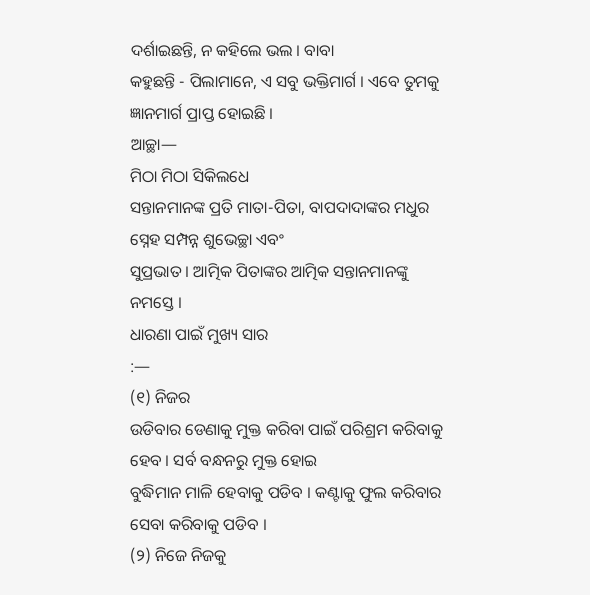ଦର୍ଶାଇଛନ୍ତି, ନ କହିଲେ ଭଲ । ବାବା
କହୁଛନ୍ତି - ପିଲାମାନେ, ଏ ସବୁ ଭକ୍ତିମାର୍ଗ । ଏବେ ତୁମକୁ ଜ୍ଞାନମାର୍ଗ ପ୍ରାପ୍ତ ହୋଇଛି ।
ଆଚ୍ଛା—
ମିଠା ମିଠା ସିକିଲଧେ
ସନ୍ତାନମାନଙ୍କ ପ୍ରତି ମାତା-ପିତା, ବାପଦାଦାଙ୍କର ମଧୁର ସ୍ନେହ ସମ୍ପନ୍ନ ଶୁଭେଚ୍ଛା ଏବଂ
ସୁପ୍ରଭାତ । ଆତ୍ମିକ ପିତାଙ୍କର ଆତ୍ମିକ ସନ୍ତାନମାନଙ୍କୁ ନମସ୍ତେ ।
ଧାରଣା ପାଇଁ ମୁଖ୍ୟ ସାର
:—
(୧) ନିଜର
ଉଡିବାର ଡେଣାକୁ ମୁକ୍ତ କରିବା ପାଇଁ ପରିଶ୍ରମ କରିବାକୁ ହେବ । ସର୍ବ ବନ୍ଧନରୁ ମୁକ୍ତ ହୋଇ
ବୁଦ୍ଧିମାନ ମାଳି ହେବାକୁ ପଡିବ । କଣ୍ଟାକୁ ଫୁଲ କରିବାର ସେବା କରିବାକୁ ପଡିବ ।
(୨) ନିଜେ ନିଜକୁ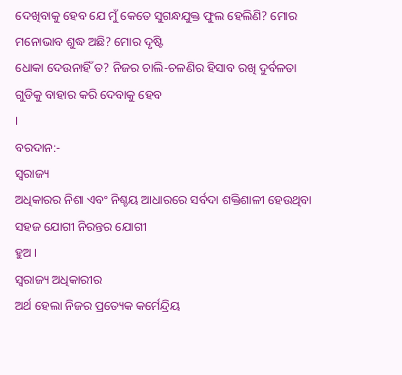ଦେଖିବାକୁ ହେବ ଯେ ମୁଁ କେତେ ସୁଗନ୍ଧଯୁକ୍ତ ଫୁଲ ହେଲିଣି? ମୋର ମନୋଭାବ ଶୁଦ୍ଧ ଅଛି? ମୋର ଦୃଷ୍ଟି
ଧୋକା ଦେଉନାହିଁ ତ? ନିଜର ଚାଲି-ଚଳଣିର ହିସାବ ରଖି ଦୁର୍ବଳତା ଗୁଡିକୁ ବାହାର କରି ଦେବାକୁ ହେବ
।
ବରଦାନ:-
ସ୍ୱରାଜ୍ୟ
ଅଧିକାରର ନିଶା ଏବଂ ନିଶ୍ଚୟ ଆଧାରରେ ସର୍ବଦା ଶକ୍ତିଶାଳୀ ହେଉଥିବା ସହଜ ଯୋଗୀ ନିରନ୍ତର ଯୋଗୀ
ହୁଅ ।
ସ୍ୱରାଜ୍ୟ ଅଧିକାରୀର
ଅର୍ଥ ହେଲା ନିଜର ପ୍ରତ୍ୟେକ କର୍ମେନ୍ଦ୍ରିୟ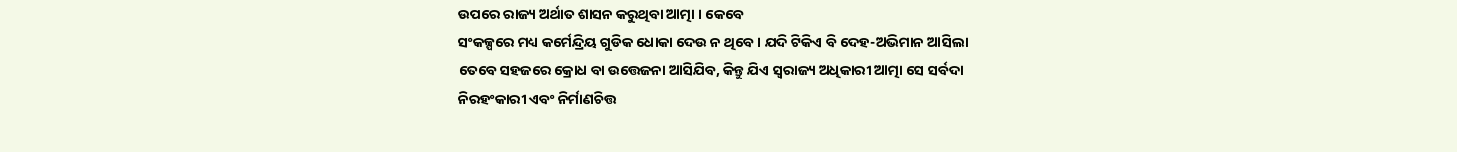ଉପରେ ରାଜ୍ୟ ଅର୍ଥାତ ଶାସନ କରୁଥିବା ଆତ୍ମା । କେବେ
ସଂକଳ୍ପରେ ମଧ୍ୟ କର୍ମେନ୍ଦ୍ରିୟ ଗୁଡିକ ଧୋକା ଦେଉ ନ ଥିବେ । ଯଦି ଟିକିଏ ବି ଦେହ-ଅଭିମାନ ଆସିଲା
ତେବେ ସହଜରେ କ୍ରୋଧ ବା ଉତ୍ତେଜନା ଆସିଯିବ, କିନ୍ତୁ ଯିଏ ସ୍ୱରାଜ୍ୟ ଅଧିକାରୀ ଆତ୍ମା ସେ ସର୍ବଦା
ନିରହଂକାରୀ ଏବଂ ନିର୍ମାଣଚିତ୍ତ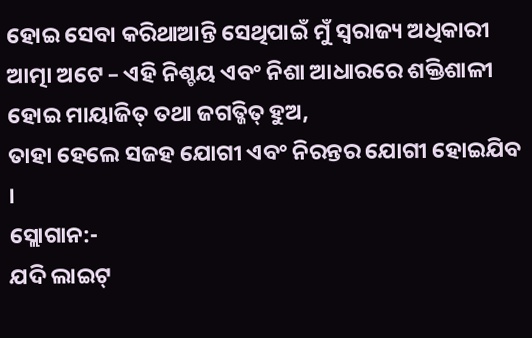ହୋଇ ସେବା କରିଥାଆନ୍ତି ସେଥିପାଇଁ ମୁଁ ସ୍ୱରାଜ୍ୟ ଅଧିକାରୀ
ଆତ୍ମା ଅଟେ – ଏହି ନିଶ୍ଚୟ ଏବଂ ନିଶା ଆଧାରରେ ଶକ୍ତିଶାଳୀ ହୋଇ ମାୟାଜିତ୍ ତଥା ଜଗତ୍ଜିତ୍ ହୁଅ,
ତାହା ହେଲେ ସଜହ ଯୋଗୀ ଏବଂ ନିରନ୍ତର ଯୋଗୀ ହୋଇଯିବ ।
ସ୍ଲୋଗାନ:-
ଯଦି ଲାଇଟ୍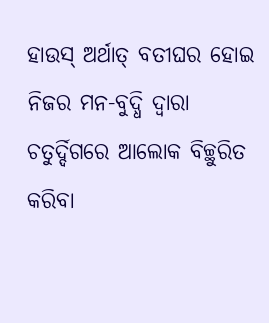ହାଉସ୍ ଅର୍ଥାତ୍ ବତୀଘର ହୋଇ ନିଜର ମନ-ବୁଦ୍ଧି ଦ୍ୱାରା ଚତୁର୍ଦ୍ଦିଗରେ ଆଲୋକ ବିଚ୍ଛୁରିତ କରିବା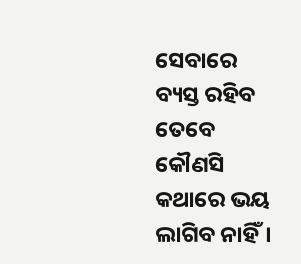ସେବାରେ ବ୍ୟସ୍ତ ରହିବ ତେବେ କୌଣସି କଥାରେ ଭୟ ଲାଗିବ ନାହିଁ।